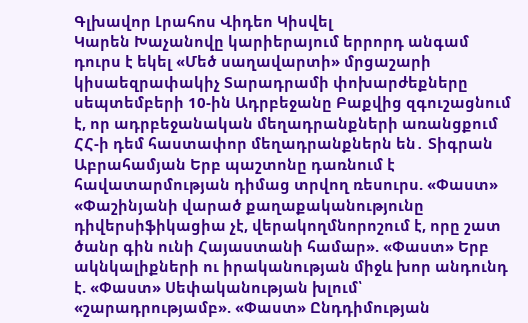Գլխավոր Լրահոս Վիդեո Կիսվել
Կարեն Խաչանովը կարիերայում երրորդ անգամ դուրս է եկել «Մեծ սաղավարտի» մրցաշարի կիսաեզրափակիչ Տարադրամի փոխարժեքները սեպտեմբերի 10-ին Ադրբեջանը Բաքվից զգուշացնում է, որ ադրբեջանական մեղադրանքների առանցքում ՀՀ-ի դեմ հաստափոր մեղադրանքներն են․ Տիգրան Աբրահամյան Երբ պաշտոնը դառնում է հավատարմության դիմաց տրվող ռեսուրս. «Փաստ» «Փաշինյանի վարած քաղաքականությունը դիվերսիֆիկացիա չէ, վերակողմնորոշում է, որը շատ ծանր գին ունի Հայաստանի համար». «Փաստ» Երբ ակնկալիքների ու իրականության միջև խոր անդունդ է. «Փաստ» Սեփականության խլում՝ «շարադրությամբ». «Փաստ» Ընդդիմության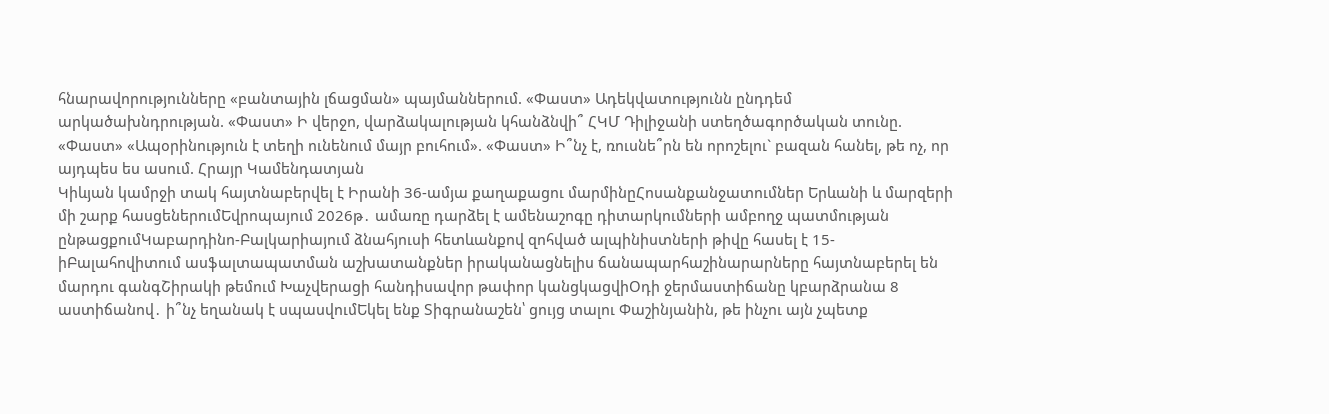հնարավորությունները «բանտային լճացման» պայմաններում. «Փաստ» Ադեկվատությունն ընդդեմ արկածախնդրության. «Փաստ» Ի վերջո, վարձակալության կհանձնվի՞ ՀԿՄ Դիլիջանի ստեղծագործական տունը. «Փաստ» «Ապօրինություն է տեղի ունենում մայր բուհում». «Փաստ» Ի՞նչ է, ռուսնե՞րն են որոշելու` բազան հանել, թե ոչ, որ այդպես ես ասում. Հրայր Կամենդատյան
Կիևյան կամրջի տակ հայտնաբերվել է Իրանի 36-ամյա քաղաքացու մարմինըՀոսանքանջատումներ Երևանի և մարզերի մի շարք հասցեներումԵվրոպայում 2026թ․ ամառը դարձել է ամենաշոգը դիտարկումների ամբողջ պատմության ընթացքումԿաբարդինո-Բալկարիայում ձնահյուսի հետևանքով զոհված ալպինիստների թիվը հասել է 15-իԲալահովիտում ասֆալտապատման աշխատանքներ իրականացնելիս ճանապարհաշինարարները հայտնաբերել են մարդու գանգՇիրակի թեմում Խաչվերացի հանդիսավոր թափոր կանցկացվիՕդի ջերմաստիճանը կբարձրանա 8 աստիճանով․ ի՞նչ եղանակ է սպասվումԵկել ենք Տիգրանաշեն՝ ցույց տալու Փաշինյանին, թե ինչու այն չպետք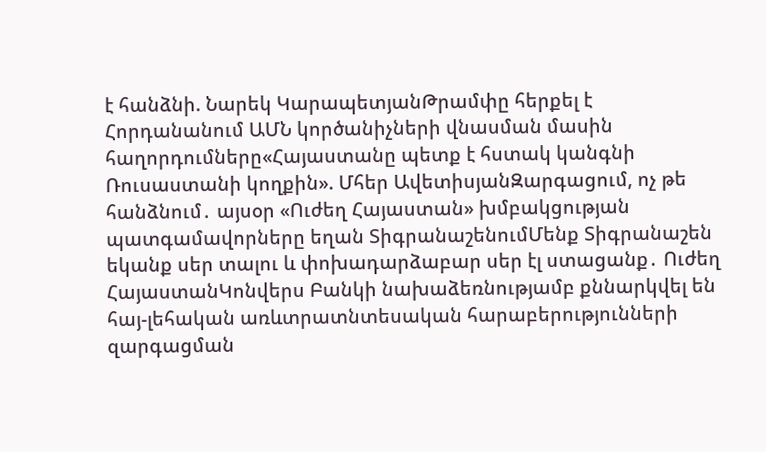է հանձնի. Նարեկ ԿարապետյանԹրամփը հերքել է Հորդանանում ԱՄՆ կործանիչների վնասման մասին հաղորդումները«Հայաստանը պետք է հստակ կանգնի Ռուսաստանի կողքին». Մհեր ԱվետիսյանԶարգացում, ոչ թե հանձնում․ այսօր «Ուժեղ Հայաստան» խմբակցության պատգամավորները եղան ՏիգրանաշենումՄենք Տիգրանաշեն եկանք սեր տալու և փոխադարձաբար սեր էլ ստացանք․ Ուժեղ ՀայաստանԿոնվերս Բանկի նախաձեռնությամբ քննարկվել են հայ-լեհական առևտրատնտեսական հարաբերությունների զարգացման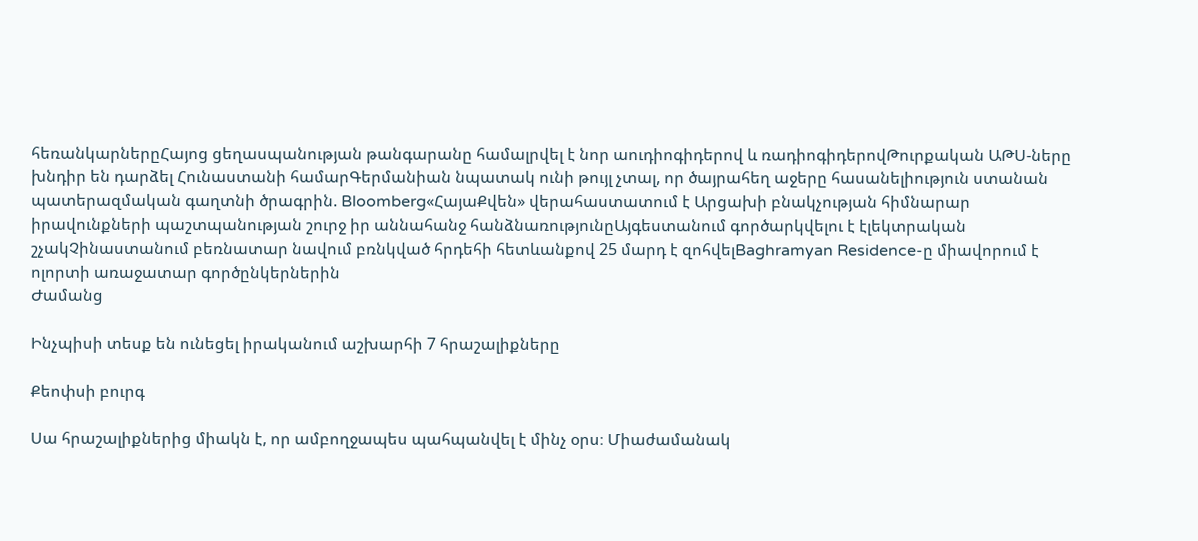հեռանկարներըՀայոց ցեղասպանության թանգարանը համալրվել է նոր աուդիոգիդերով և ռադիոգիդերովԹուրքական ԱԹՍ-ները խնդիր են դարձել Հունաստանի համարԳերմանիան նպատակ ունի թույլ չտալ, որ ծայրահեղ աջերը հասանելիություն ստանան պատերազմական գաղտնի ծրագրին. Bloomberg«ՀայաՔվեն» վերահաստատում է Արցախի բնակչության հիմնարար իրավունքների պաշտպանության շուրջ իր աննահանջ հանձնառությունըԱյգեստանում գործարկվելու է էլեկտրական շչակՉինաստանում բեռնատար նավում բռնկված հրդեհի հետևանքով 25 մարդ է զոհվելBaghramyan Residence-ը միավորում է ոլորտի առաջատար գործընկերներին
Ժամանց

Ինչպիսի տեսք են ունեցել իրականում աշխարհի 7 հրաշալիքները

Քեոփսի բուրգ

Սա հրաշալիքներից միակն է, որ ամբողջապես պահպանվել է մինչ օրս։ Միաժամանակ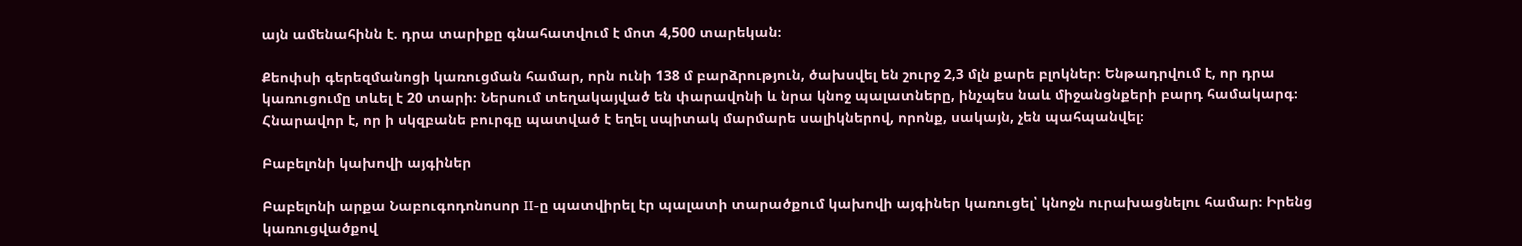այն ամենահինն է. դրա տարիքը գնահատվում է մոտ 4,500 տարեկան։

Քեոփսի գերեզմանոցի կառուցման համար, որն ունի 138 մ բարձրություն, ծախսվել են շուրջ 2,3 մլն քարե բլոկներ։ Ենթադրվում է, որ դրա կառուցումը տևել է 20 տարի։ Ներսում տեղակայված են փարավոնի և նրա կնոջ պալատները, ինչպես նաև միջանցնքերի բարդ համակարգ։ Հնարավոր է, որ ի սկզբանե բուրգը պատված է եղել սպիտակ մարմարե սալիկներով, որոնք, սակայն, չեն պահպանվել։

Բաբելոնի կախովի այգիներ

Բաբելոնի արքա Նաբուգոդոնոսոր II-ը պատվիրել էր պալատի տարածքում կախովի այգիներ կառուցել՝ կնոջն ուրախացնելու համար։ Իրենց կառուցվածքով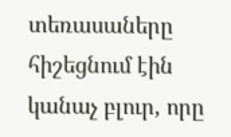տեռասաները հիշեցնում էին կանաչ բլուր, որը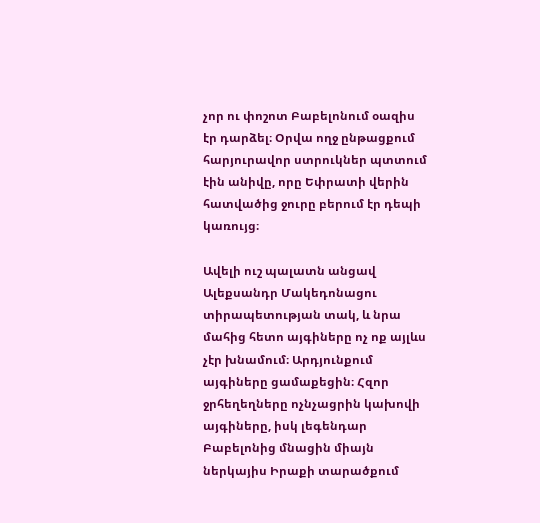չոր ու փոշոտ Բաբելոնում օազիս էր դարձել։ Օրվա ողջ ընթացքում հարյուրավոր ստրուկներ պտտում էին անիվը, որը Եփրատի վերին հատվածից ջուրը բերում էր դեպի կառույց։

Ավելի ուշ պալատն անցավ Ալեքսանդր Մակեդոնացու տիրապետության տակ, և նրա մահից հետո այգիները ոչ ոք այլևս չէր խնամում։ Արդյունքում այգիները ցամաքեցին։ Հզոր ջրհեղեղները ոչնչացրին կախովի այգիները, իսկ լեգենդար Բաբելոնից մնացին միայն ներկայիս Իրաքի տարածքում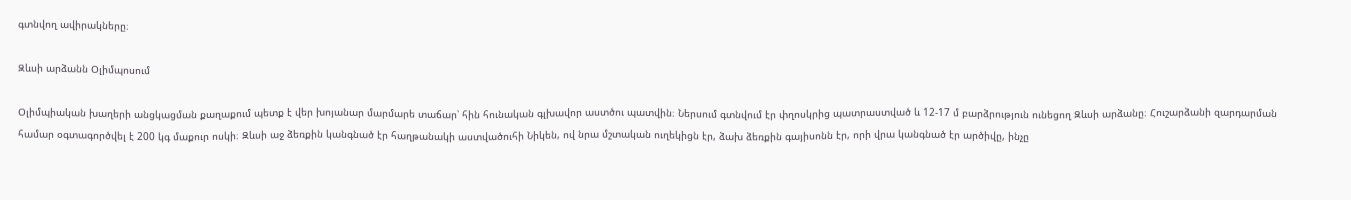գտնվող ավիրակները։

Զևսի արձանն Օլիմպոսում

Օլիմպիական խաղերի անցկացման քաղաքում պետք է վեր խոյանար մարմարե տաճար՝ հին հունական գլխավոր աստծու պատվին։ Ներսում գտնվում էր փղոսկրից պատրաստված և 12-17 մ բարձրություն ունեցող Զևսի արձանը։ Հուշարձանի զարդարման համար օգտագործվել է 200 կգ մաքուր ոսկի։ Զևսի աջ ձեռքին կանգնած էր հաղթանակի աստվածուհի Նիկեն, ով նրա մշտական ուղեկիցն էր, ձախ ձեռքին գայիսոնն էր, որի վրա կանգնած էր արծիվը, ինչը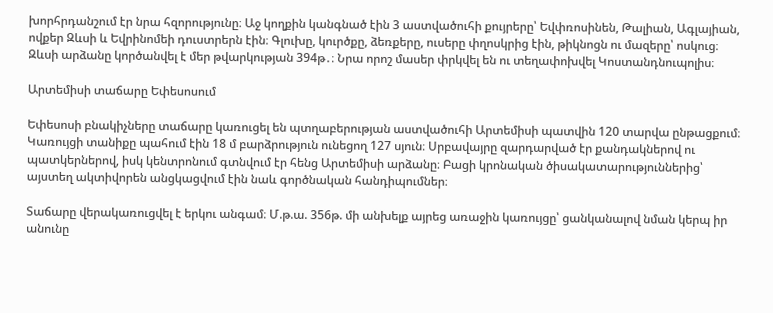խորհրդանշում էր նրա հզորությունը։ Աջ կողքին կանգնած էին 3 աստվածուհի քույրերը՝ Եվփռոսինեն, Թալիան, Ագլայիան, ովքեր Զևսի և Եվրինոմեի դուստրերն էին։ Գլուխը, կուրծքը, ձեռքերը, ուսերը փղոսկրից էին, թիկնոցն ու մազերը՝ ոսկուց։ Զևսի արձանը կործանվել է մեր թվարկության 394թ․։ Նրա որոշ մասեր փրկվել են ու տեղափոխվել Կոստանդնուպոլիս։

Արտեմիսի տաճարը Եփեսոսում

Եփեսոսի բնակիչները տաճարը կառուցել են պտղաբերության աստվածուհի Արտեմիսի պատվին 120 տարվա ընթացքում։ Կառույցի տանիքը պահում էին 18 մ բարձրություն ունեցող 127 սյուն։ Սրբավայրը զարդարված էր քանդակներով ու պատկերներով, իսկ կենտրոնում գտնվում էր հենց Արտեմիսի արձանը։ Բացի կրոնական ծիսակատարություններից՝ այստեղ ակտիվորեն անցկացվում էին նաև գործնական հանդիպումներ։

Տաճարը վերակառուցվել է երկու անգամ։ Մ.թ.ա. 356թ. մի անխելք այրեց առաջին կառույցը՝ ցանկանալով նման կերպ իր անունը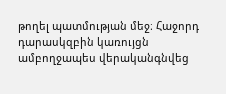թողել պատմության մեջ։ Հաջորդ դարասկզբին կառույցն ամբողջապես վերականգնվեց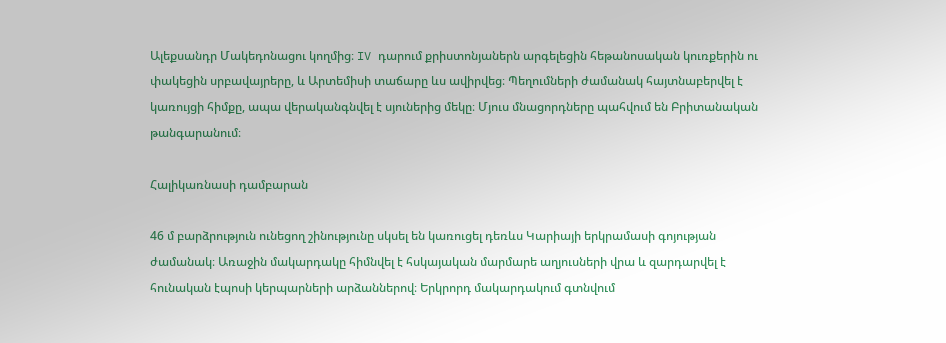Ալեքսանդր Մակեդոնացու կողմից։ IV դարում քրիստոնյաներն արգելեցին հեթանոսական կուռքերին ու փակեցին սրբավայրերը, և Արտեմիսի տաճարը ևս ավիրվեց։ Պեղումների ժամանակ հայտնաբերվել է կառույցի հիմքը, ապա վերականգնվել է սյուներից մեկը։ Մյուս մնացորդները պահվում են Բրիտանական թանգարանում։

Հալիկառնասի դամբարան

46 մ բարձրություն ունեցող շինությունը սկսել են կառուցել դեռևս Կարիայի երկրամասի գոյության ժամանակ։ Առաջին մակարդակը հիմնվել է հսկայական մարմարե աղյուսների վրա և զարդարվել է հունական էպոսի կերպարների արձաններով։ Երկրորդ մակարդակում գտնվում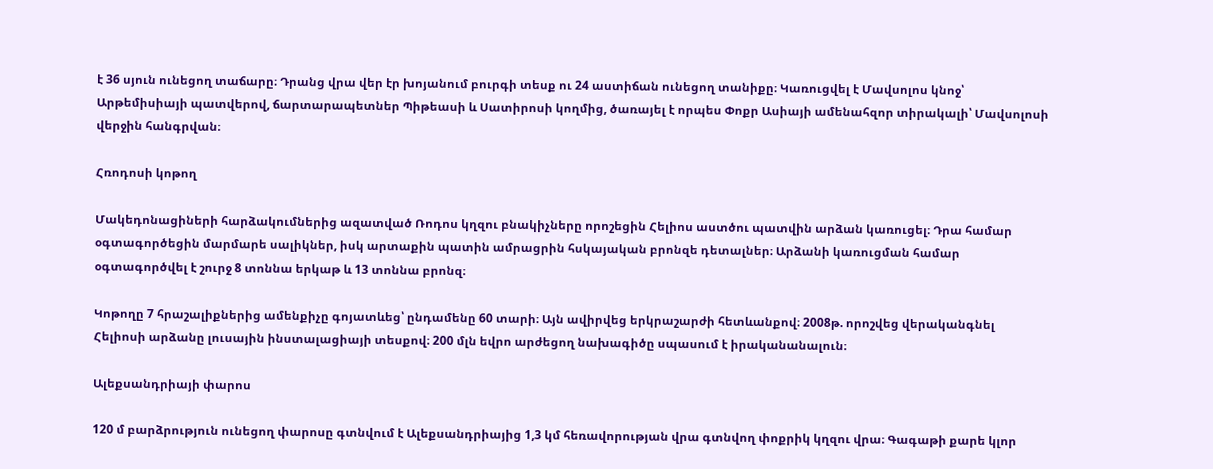է 36 սյուն ունեցող տաճարը։ Դրանց վրա վեր էր խոյանում բուրգի տեսք ու 24 աստիճան ունեցող տանիքը։ Կառուցվել է Մավսոլոս կնոջ՝ Արթեմիսիայի պատվերով, ճարտարապետներ Պիթեասի և Սատիրոսի կողմից, ծառայել է որպես Փոքր Ասիայի ամենահզոր տիրակալի՝ Մավսոլոսի վերջին հանգրվան։

Հռոդոսի կոթող

Մակեդոնացիների հարձակումներից ազատված Ռոդոս կղզու բնակիչները որոշեցին Հելիոս աստծու պատվին արձան կառուցել։ Դրա համար օգտագործեցին մարմարե սալիկներ, իսկ արտաքին պատին ամրացրին հսկայական բրոնզե դետալներ։ Արձանի կառուցման համար օգտագործվել է շուրջ 8 տոննա երկաթ և 13 տոննա բրոնզ։

Կոթողը 7 հրաշալիքներից ամենքիչը գոյատևեց՝ ընդամենը 60 տարի։ Այն ավիրվեց երկրաշարժի հետևանքով։ 2008թ. որոշվեց վերականգնել Հելիոսի արձանը լուսային ինստալացիայի տեսքով։ 200 մլն եվրո արժեցող նախագիծը սպասում է իրականանալուն։

Ալեքսանդրիայի փարոս

120 մ բարձրություն ունեցող փարոսը գտնվում է Ալեքսանդրիայից 1,3 կմ հեռավորության վրա գտնվող փոքրիկ կղզու վրա։ Գագաթի քարե կլոր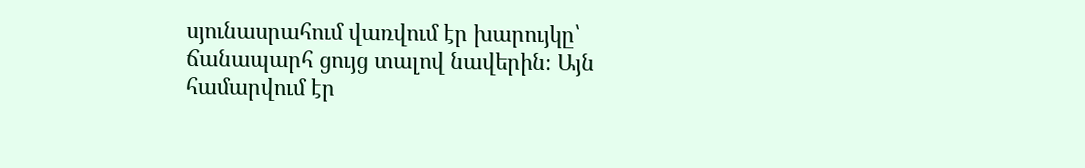սյունասրահում վառվում էր խարույկը՝ ճանապարհ ցույց տալով նավերին։ Այն համարվում էր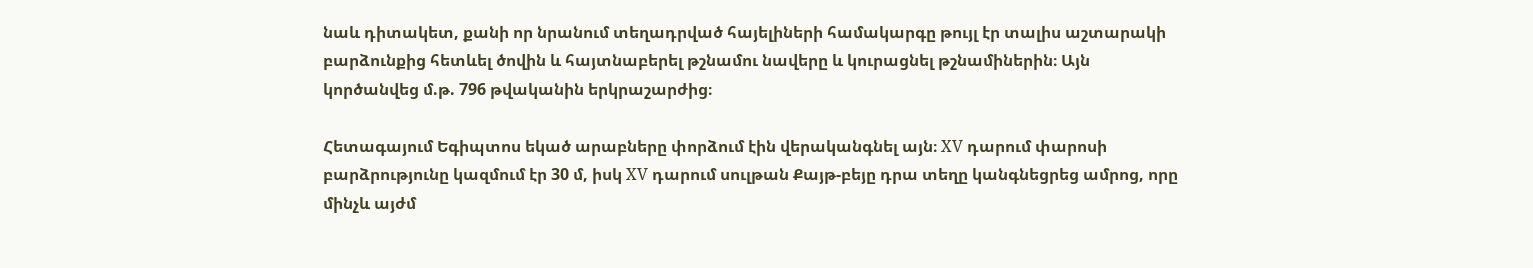նաև դիտակետ, քանի որ նրանում տեղադրված հայելիների համակարգը թույլ էր տալիս աշտարակի բարձունքից հետևել ծովին և հայտնաբերել թշնամու նավերը և կուրացնել թշնամիներին։ Այն կործանվեց մ.թ. 796 թվականին երկրաշարժից։

Հետագայում Եգիպտոս եկած արաբները փորձում էին վերականգնել այն։ XV դարում փարոսի բարձրությունը կազմում էր 30 մ, իսկ XV դարում սուլթան Քայթ-բեյը դրա տեղը կանգնեցրեց ամրոց, որը մինչև այժմ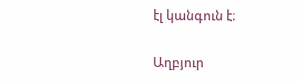էլ կանգուն է։

Աղբյուր